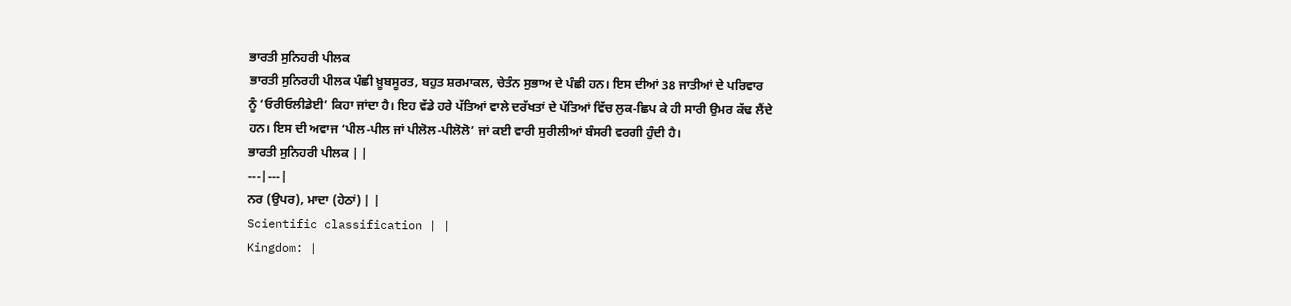ਭਾਰਤੀ ਸੁਨਿਹਰੀ ਪੀਲਕ
ਭਾਰਤੀ ਸੁਨਿਰਹੀ ਪੀਲਕ ਪੰਛੀ ਖ਼ੂਬਸੂਰਤ, ਬਹੁਤ ਸ਼ਰਮਾਕਲ, ਚੇਤੰਨ ਸੁਭਾਅ ਦੇ ਪੰਛੀ ਹਨ। ਇਸ ਦੀਆਂ 38 ਜਾਤੀਆਂ ਦੇ ਪਰਿਵਾਰ ਨੂੰ ‘ਓਰੀਓਲੀਡੇਈ’ ਕਿਹਾ ਜਾਂਦਾ ਹੈ। ਇਹ ਵੱਡੇ ਹਰੇ ਪੱਤਿਆਂ ਵਾਲੇ ਦਰੱਖਤਾਂ ਦੇ ਪੱਤਿਆਂ ਵਿੱਚ ਲੁਕ-ਛਿਪ ਕੇ ਹੀ ਸਾਰੀ ਉਮਰ ਕੱਢ ਲੈਂਦੇ ਹਨ। ਇਸ ਦੀ ਅਵਾਜ ‘ਪੀਲ-ਪੀਲ ਜਾਂ ਪੀਲੋਲ-ਪੀਲੋਲੋ’ ਜਾਂ ਕਈ ਵਾਰੀ ਸੁਰੀਲੀਆਂ ਬੰਸਰੀ ਵਰਗੀ ਹੁੰਦੀ ਹੈ।
ਭਾਰਤੀ ਸੁਨਿਹਰੀ ਪੀਲਕ | |
---|---|
ਨਰ (ਉਪਰ), ਮਾਦਾ (ਹੇਠਾਂ) | |
Scientific classification | |
Kingdom: |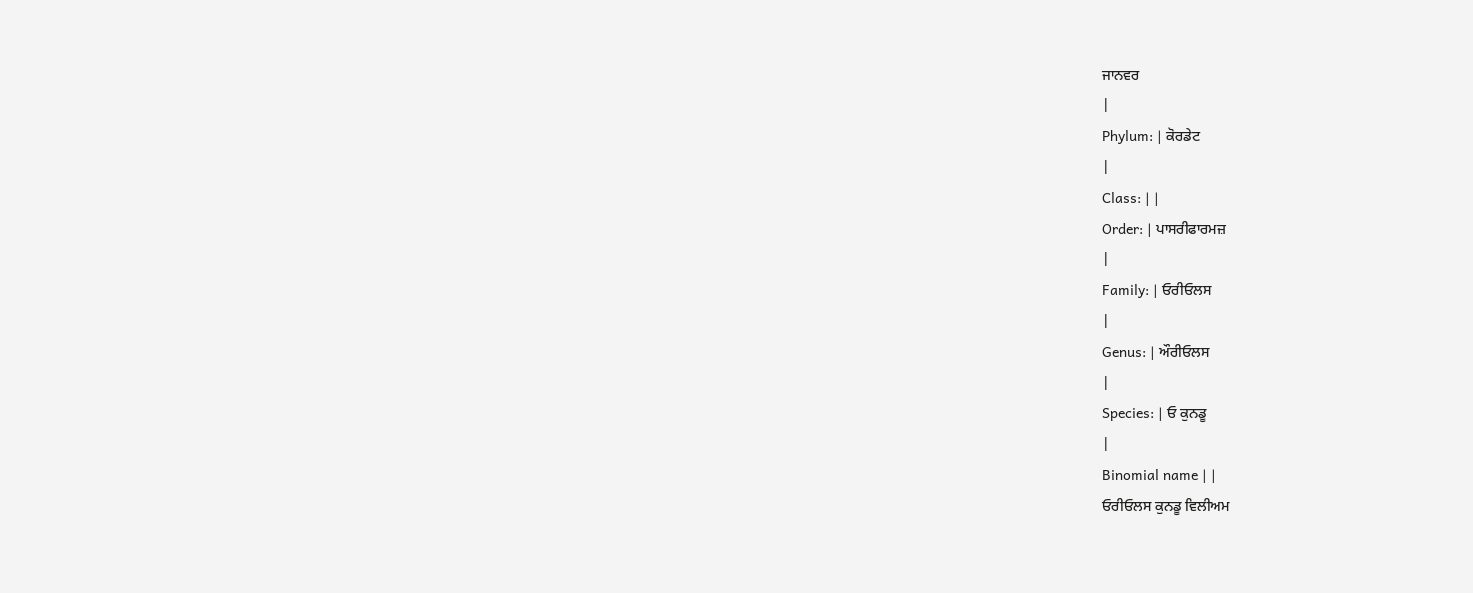ਜਾਨਵਰ
|
Phylum: | ਕੋਰਡੇਟ
|
Class: | |
Order: | ਪਾਸਰੀਫਾਰਮਜ਼
|
Family: | ਓਰੀਓਲਸ
|
Genus: | ਔਰੀਓਲਸ
|
Species: | ਓ ਕੁਨਡੂ
|
Binomial name | |
ਓਰੀਓਲਸ ਕੁਨਡੂ ਵਿਲੀਅਮ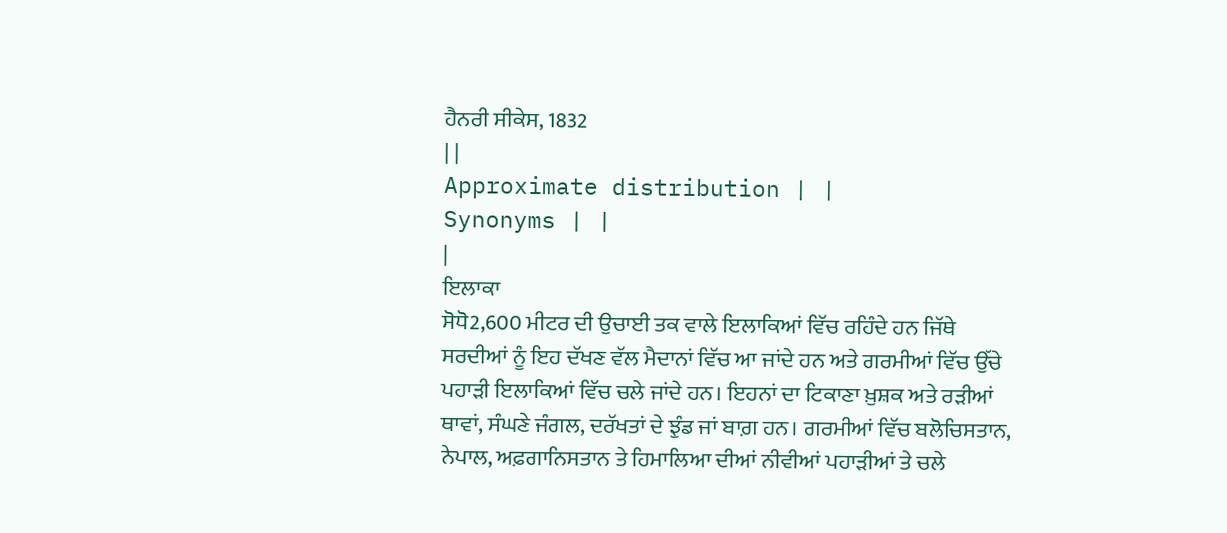ਹੈਨਰੀ ਸੀਕੇਸ, 1832
| |
Approximate distribution | |
Synonyms | |
|
ਇਲਾਕਾ
ਸੋਧੋ2,600 ਮੀਟਰ ਦੀ ਉਚਾਈ ਤਕ ਵਾਲੇ ਇਲਾਕਿਆਂ ਵਿੱਚ ਰਹਿੰਦੇ ਹਨ ਜਿੱਥੇ ਸਰਦੀਆਂ ਨੂੰ ਇਹ ਦੱਖਣ ਵੱਲ ਮੈਦਾਨਾਂ ਵਿੱਚ ਆ ਜਾਂਦੇ ਹਨ ਅਤੇ ਗਰਮੀਆਂ ਵਿੱਚ ਉੱਚੇ ਪਹਾੜੀ ਇਲਾਕਿਆਂ ਵਿੱਚ ਚਲੇ ਜਾਂਦੇ ਹਨ। ਇਹਨਾਂ ਦਾ ਟਿਕਾਣਾ ਖ਼ੁਸ਼ਕ ਅਤੇ ਰੜੀਆਂ ਥਾਵਾਂ, ਸੰਘਣੇ ਜੰਗਲ, ਦਰੱਖਤਾਂ ਦੇ ਝੁੰਡ ਜਾਂ ਬਾਗ਼ ਹਨ। ਗਰਮੀਆਂ ਵਿੱਚ ਬਲੋਚਿਸਤਾਨ, ਨੇਪਾਲ, ਅਫ਼ਗਾਨਿਸਤਾਨ ਤੇ ਹਿਮਾਲਿਆ ਦੀਆਂ ਨੀਵੀਆਂ ਪਹਾੜੀਆਂ ਤੇ ਚਲੇ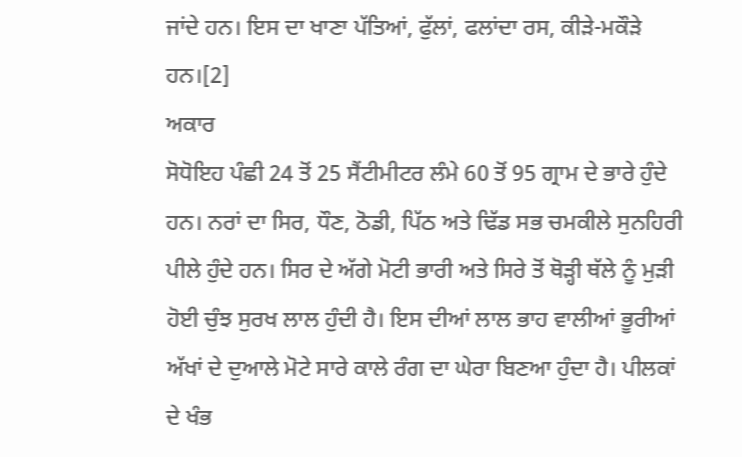ਜਾਂਦੇ ਹਨ। ਇਸ ਦਾ ਖਾਣਾ ਪੱਤਿਆਂ, ਫੁੱਲਾਂ, ਫਲਾਂਦਾ ਰਸ, ਕੀੜੇ-ਮਕੌੜੇ ਹਨ।[2]
ਅਕਾਰ
ਸੋਧੋਇਹ ਪੰਛੀ 24 ਤੋਂ 25 ਸੈਂਟੀਮੀਟਰ ਲੰਮੇ 60 ਤੋਂ 95 ਗ੍ਰਾਮ ਦੇ ਭਾਰੇ ਹੁੰਦੇ ਹਨ। ਨਰਾਂ ਦਾ ਸਿਰ, ਧੌਣ, ਠੋਡੀ, ਪਿੱਠ ਅਤੇ ਢਿੱਡ ਸਭ ਚਮਕੀਲੇ ਸੁਨਹਿਰੀ ਪੀਲੇ ਹੁੰਦੇ ਹਨ। ਸਿਰ ਦੇ ਅੱਗੇ ਮੋਟੀ ਭਾਰੀ ਅਤੇ ਸਿਰੇ ਤੋਂ ਥੋੜ੍ਹੀ ਥੱਲੇ ਨੂੰ ਮੁੜੀ ਹੋਈ ਚੁੰਝ ਸੁਰਖ ਲਾਲ ਹੁੰਦੀ ਹੈ। ਇਸ ਦੀਆਂ ਲਾਲ ਭਾਹ ਵਾਲੀਆਂ ਭੂਰੀਆਂ ਅੱਖਾਂ ਦੇ ਦੁਆਲੇ ਮੋਟੇ ਸਾਰੇ ਕਾਲੇ ਰੰਗ ਦਾ ਘੇਰਾ ਬਿਣਆ ਹੁੰਦਾ ਹੈ। ਪੀਲਕਾਂ ਦੇ ਖੰਭ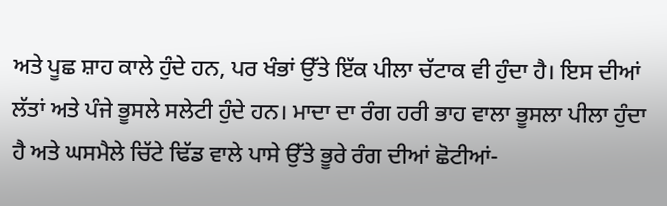ਅਤੇ ਪੂਛ ਸ਼ਾਹ ਕਾਲੇ ਹੁੰਦੇ ਹਨ, ਪਰ ਖੰਭਾਂ ਉੱਤੇ ਇੱਕ ਪੀਲਾ ਚੱਟਾਕ ਵੀ ਹੁੰਦਾ ਹੈ। ਇਸ ਦੀਆਂ ਲੱਤਾਂ ਅਤੇ ਪੰਜੇ ਭੂਸਲੇ ਸਲੇਟੀ ਹੁੰਦੇ ਹਨ। ਮਾਦਾ ਦਾ ਰੰਗ ਹਰੀ ਭਾਹ ਵਾਲਾ ਭੂਸਲਾ ਪੀਲਾ ਹੁੰਦਾ ਹੈ ਅਤੇ ਘਸਮੈਲੇ ਚਿੱਟੇ ਢਿੱਡ ਵਾਲੇ ਪਾਸੇ ਉੱਤੇ ਭੂਰੇ ਰੰਗ ਦੀਆਂ ਛੋਟੀਆਂ-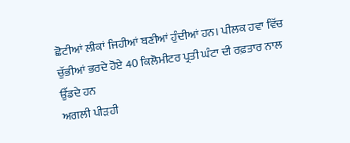ਛੋਟੀਆਂ ਲੀਕਾਂ ਜਿਹੀਆਂ ਬਣੀਆਂ ਹੁੰਦੀਆਂ ਹਨ। ਪੀਲਕ ਹਵਾ ਵਿੱਚ ਚੁੱਭੀਆਂ ਭਰਦੇ ਹੋਏ 40 ਕਿਲੋਮੀਟਰ ਪ੍ਰਤੀ ਘੰਟਾ ਦੀ ਰਫ਼ਤਾਰ ਨਾਲ ਉੱਡਦੇ ਹਨ
ਅਗਲੀ ਪੀੜਹੀ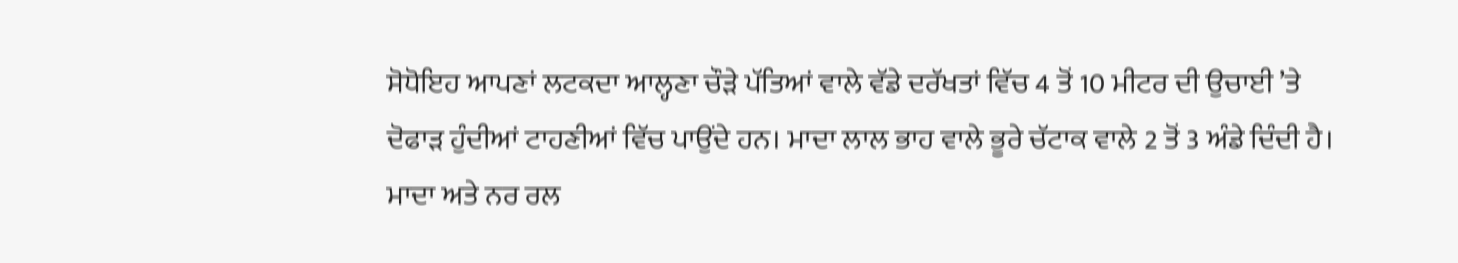ਸੋਧੋਇਹ ਆਪਣਾਂ ਲਟਕਦਾ ਆਲ੍ਹਣਾ ਚੌੜੇ ਪੱਤਿਆਂ ਵਾਲੇ ਵੱਡੇ ਦਰੱਖਤਾਂ ਵਿੱਚ 4 ਤੋਂ 10 ਮੀਟਰ ਦੀ ਉਚਾਈ ’ਤੇ ਦੋਫਾੜ ਹੁੰਦੀਆਂ ਟਾਹਣੀਆਂ ਵਿੱਚ ਪਾਉਂਦੇ ਹਨ। ਮਾਦਾ ਲਾਲ ਭਾਹ ਵਾਲੇ ਭੂਰੇ ਚੱਟਾਕ ਵਾਲੇ 2 ਤੋਂ 3 ਅੰਡੇ ਦਿੰਦੀ ਹੈ। ਮਾਦਾ ਅਤੇ ਨਰ ਰਲ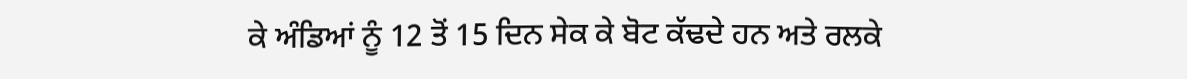ਕੇ ਅੰਡਿਆਂ ਨੂੰ 12 ਤੋਂ 15 ਦਿਨ ਸੇਕ ਕੇ ਬੋਟ ਕੱਢਦੇ ਹਨ ਅਤੇ ਰਲਕੇ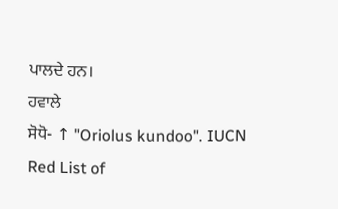ਪਾਲਦੇ ਹਨ।
ਹਵਾਲੇ
ਸੋਧੋ- ↑ "Oriolus kundoo". IUCN Red List of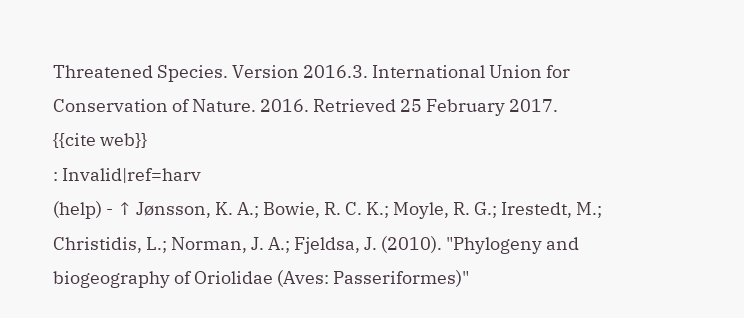Threatened Species. Version 2016.3. International Union for Conservation of Nature. 2016. Retrieved 25 February 2017.
{{cite web}}
: Invalid|ref=harv
(help) - ↑ Jønsson, K. A.; Bowie, R. C. K.; Moyle, R. G.; Irestedt, M.; Christidis, L.; Norman, J. A.; Fjeldsa, J. (2010). "Phylogeny and biogeography of Oriolidae (Aves: Passeriformes)"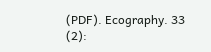(PDF). Ecography. 33 (2):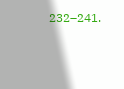232–241.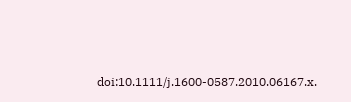doi:10.1111/j.1600-0587.2010.06167.x.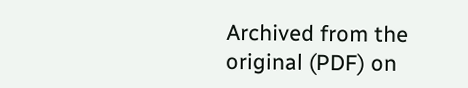Archived from the original (PDF) on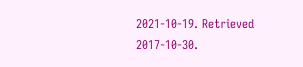2021-10-19. Retrieved 2017-10-30.